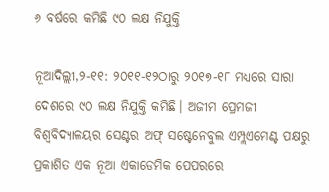୬ ବର୍ଷରେ କମିଛି ୯୦ ଲକ୍ଷ ନିଯୁକ୍ତି

ନୂଆଦିଲ୍ଲୀ,୨-୧୧: ୨୦୧୧-୧୨ଠାରୁ ୨୦୧୭-୧୮ ମଧ୍ୟରେ ସାରା ଦେଶରେ ୯୦ ଲକ୍ଷ ନିଯୁକ୍ତି କମିଛି। ଅଜୀମ ପ୍ରେମଜୀ ବିଶ୍ୱବିଦ୍ୟାଳୟର ସେଣ୍ଟର ଅଫ୍‌ ସଷ୍ଟେନେବୁଲ ଏମ୍ପ୍ଲଏମେଣ୍ଟ ପକ୍ଷରୁ ପ୍ରକାଶିତ ଏକ ନୂଆ ଏକାଡେମିକ ପେପରରେ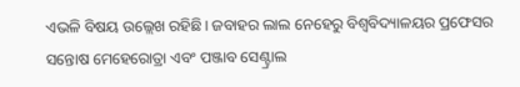ଏଭଳି ବିଷୟ ଉଲ୍ଲେଖ ରହିଛି। ଜବାହର ଲାଲ ନେହେରୁ ବିଶ୍ୱବିଦ୍ୟାଳୟର ପ୍ରଫେସର ସନ୍ତୋଷ ମେହେରୋତ୍ରା ଏବଂ ପଞ୍ଜାବ ସେଣ୍ଟ୍ରାଲ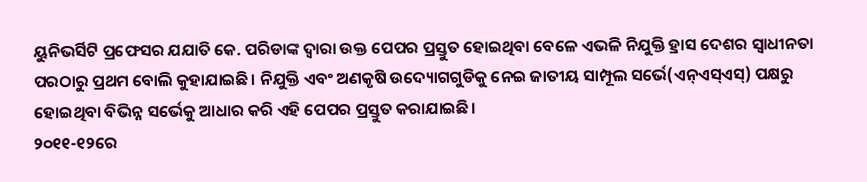ୟୁନିଭର୍ସିଟି ପ୍ରଫେସର ଯଯାତି କେ. ପରିଡାଙ୍କ ଦ୍ୱାରା ଉକ୍ତ ପେପର ପ୍ରସ୍ତୁତ ହୋଇଥିବା ବେଳେ ଏଭଳି ନିଯୁକ୍ତି ହ୍ରାସ ଦେଶର ସ୍ବାଧୀନତା ପରଠାରୁ ପ୍ରଥମ ବୋଲି କୁହାଯାଇଛି। ନିଯୁକ୍ତି ଏବଂ ଅଣକୃଷି ଉଦ୍ୟୋଗଗୁଡିକୁ ନେଇ ଜାତୀୟ ସାମ୍ପୂଲ ସର୍ଭେ(ଏନ୍‌ଏସ୍‌ଏସ୍‌) ପକ୍ଷରୁ ହୋଇଥିବା ବିଭିନ୍ନ ସର୍ଭେକୁ ଆଧାର କରି ଏହି ପେପର ପ୍ରସ୍ତୁତ କରାଯାଇଛି।
୨୦୧୧-୧୨ରେ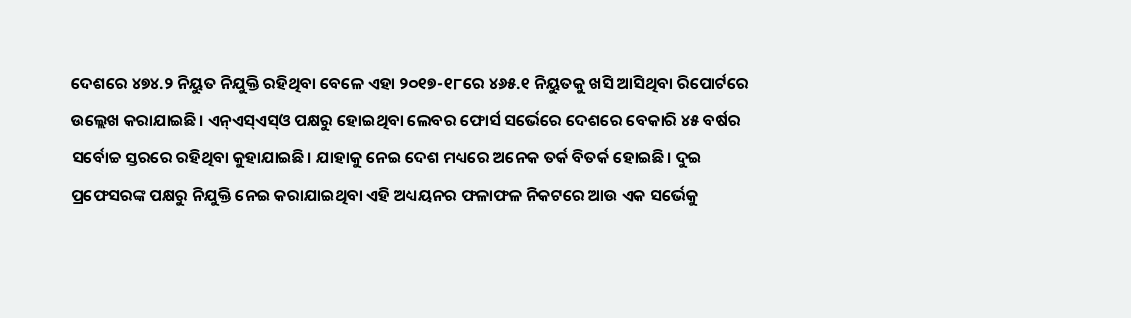ଦେଶରେ ୪୭୪.୨ ନିୟୁତ ନିଯୁକ୍ତି ରହିଥିବା ବେଳେ ଏହା ୨୦୧୭-୧୮ରେ ୪୬୫.୧ ନିୟୁତକୁ ଖସି ଆସିଥିବା ରିପୋର୍ଟରେ ଉଲ୍ଲେଖ କରାଯାଇଛି। ଏନ୍‌ଏସ୍‌ଏସ୍‌ଓ ପକ୍ଷରୁ ହୋଇଥିବା ଲେବର ଫୋର୍ସ ସର୍ଭେରେ ଦେଶରେ ବେକାରି ୪୫ ବର୍ଷର ସର୍ବୋଚ୍ଚ ସ୍ତରରେ ରହିଥିବା କୁହାଯାଇଛି। ଯାହାକୁ ନେଇ ଦେଶ ମଧ୍ୟରେ ଅନେକ ତର୍କ ବିତର୍କ ହୋଇଛି। ଦୁଇ ପ୍ରଫେସରଙ୍କ ପକ୍ଷରୁ ନିଯୁକ୍ତି ନେଇ କରାଯାଇଥିବା ଏହି ଅଧ୍ୟୟନର ଫଳାଫଳ ନିକଟରେ ଆଉ ଏକ ସର୍ଭେକୁ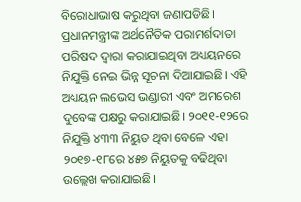ବିରୋଧାଭାଷ କରୁଥିବା ଜଣାପଡିଛି। ପ୍ରଧାନମନ୍ତ୍ରୀଙ୍କ ଅର୍ଥନୈତିକ ପରାମର୍ଶଦାତା ପରିଷଦ ଦ୍ୱାରା କରାଯାଇଥିବା ଅଧ୍ୟୟନରେ ନିଯୁକ୍ତି ନେଇ ଭିନ୍ନ ସୂଚନା ଦିଆଯାଇଛି। ଏହି ଅଧ୍ୟୟନ ଲଭେସ ଭଣ୍ଡାରୀ ଏବଂ ଅମରେଶ ଦୁବେଙ୍କ ପକ୍ଷରୁ କରାଯାଇଛି। ୨୦୧୧-୧୨ରେ ନିଯୁକ୍ତି ୪୩୩ ନିୟୁତ ଥିବା ବେଳେ ଏହା ୨୦୧୭-୧୮ରେ ୪୫୭ ନିୟୁତକୁ ବଢିଥିବା ଉଲ୍ଲେଖ କରାଯାଇଛି।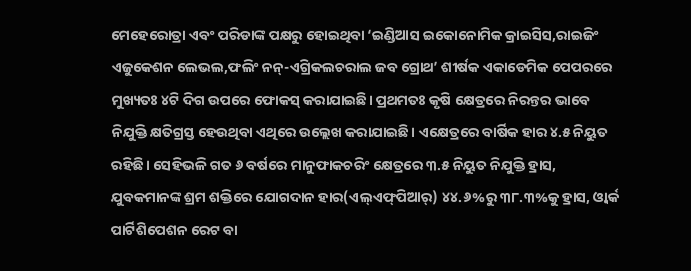ମେହେରୋତ୍ରା ଏବଂ ପରିଡାଙ୍କ ପକ୍ଷରୁ ହୋଇଥିବା ‘ଇଣ୍ଡିଆସ ଇକୋନୋମିକ କ୍ରାଇସିସ,ରାଇଜିଂ ଏଜୁକେଶନ ଲେଭଲ,ଫଲିଂ ନନ୍‌-ଏଗ୍ରିକଲଚରାଲ ଜବ ଗ୍ରୋଥ’ ଶୀର୍ଷକ ଏକାଡେମିକ ପେପରରେ ମୁଖ୍ୟତଃ ୪ଟି ଦିଗ ଉପରେ ଫୋକସ୍‌ କରାଯାଇଛି। ପ୍ରଥମତଃ କୃଷି କ୍ଷେତ୍ରରେ ନିରନ୍ତର ଭାବେ ନିଯୁକ୍ତି କ୍ଷତିଗ୍ରସ୍ତ ହେଉଥିବା ଏଥିରେ ଉଲ୍ଲେଖ କରାଯାଇଛି। ଏକ୍ଷେତ୍ରରେ ବାର୍ଷିକ ହାର ୪.୫ ନିୟୁତ ରହିଛି। ସେହିଭଳି ଗତ ୬ ବର୍ଷରେ ମାନୁଫାକଚରିଂ କ୍ଷେତ୍ରରେ ୩.୫ ନିୟୁତ ନିଯୁକ୍ତି ହ୍ରାସ, ଯୁବକମାନଙ୍କ ଶ୍ରମ ଶକ୍ତିରେ ଯୋଗଦାନ ହାର(ଏଲ୍‌ଏଫ୍‌ପିଆର୍‌) ୪୪.୬%ରୁ ୩୮.୩%କୁ ହ୍ରାସ, ଓ୍ବାର୍କ ପାର୍ଟିଶିପେଶନ ରେଟ ବା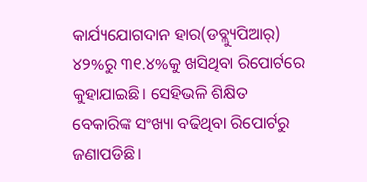କାର୍ଯ୍ୟଯୋଗଦାନ ହାର(ଡବ୍ଲ୍ୟୁପିଆର୍‌) ୪୨%ରୁ ୩୧.୪%କୁ ଖସିଥିବା ରିପୋର୍ଟରେ କୁହାଯାଇଛି। ସେହିଭଳି ଶିକ୍ଷିତ ବେକାରିଙ୍କ ସଂଖ୍ୟା ବଢିଥିବା ରିପୋର୍ଟରୁ ଜଣାପଡିଛି।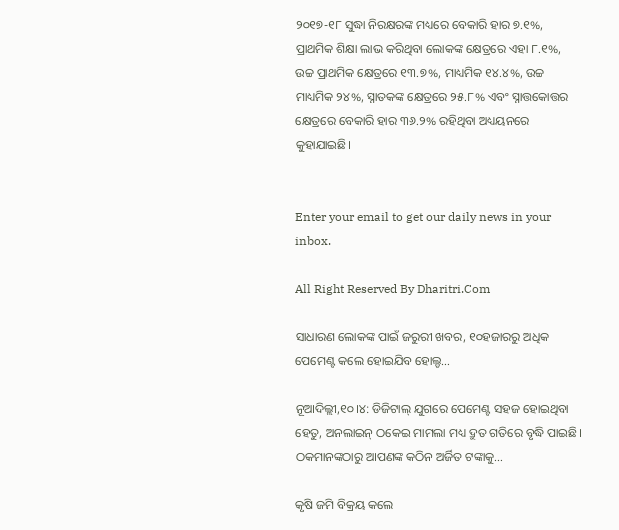୨୦୧୭-୧୮ ସୁଦ୍ଧା ନିରକ୍ଷରଙ୍କ ମଧ୍ୟରେ ବେକାରି ହାର ୭.୧%, ପ୍ରାଥମିକ ଶିକ୍ଷା ଲାଭ କରିଥିବା ଲୋକଙ୍କ କ୍ଷେତ୍ରରେ ଏହା ୮.୧%, ଉଚ୍ଚ ପ୍ରାଥମିକ କ୍ଷେତ୍ରରେ ୧୩.୭%, ମାଧ୍ୟମିକ ୧୪.୪%, ଉଚ୍ଚ ମାଧ୍ୟମିକ ୨୪%, ସ୍ନାତକଙ୍କ କ୍ଷେତ୍ରରେ ୨୫.୮% ଏବଂ ସ୍ନାତ୍ତକୋତ୍ତର କ୍ଷେତ୍ରରେ ବେକାରି ହାର ୩୬.୨% ରହିଥିବା ଅଧ୍ୟୟନରେ କୁହାଯାଇଛି।


Enter your email to get our daily news in your inbox.

All Right Reserved By Dharitri.Com

ସାଧାରଣ ଲୋକଙ୍କ ପାଇଁ ଜରୁରୀ ଖବର, ୧୦ହଜାରରୁ ଅଧିକ ପେମେଣ୍ଟ କଲେ ହୋଇଯିବ ହୋଲ୍ଡ…

ନୂଆଦିଲ୍ଲୀ,୧୦।୪: ଡିଜିଟାଲ୍ ଯୁଗରେ ପେମେଣ୍ଟ ସହଜ ହୋଇଥିବା ହେତୁ, ଅନଲାଇନ୍ ଠକେଇ ମାମଲା ମଧ୍ୟ ଦ୍ରୁତ ଗତିରେ ବୃଦ୍ଧି ପାଇଛି। ଠକମାନଙ୍କଠାରୁ ଆପଣଙ୍କ କଠିନ ଅର୍ଜିତ ଟଙ୍କାକୁ…

କୃଷି ଜମି ବିକ୍ରୟ କଲେ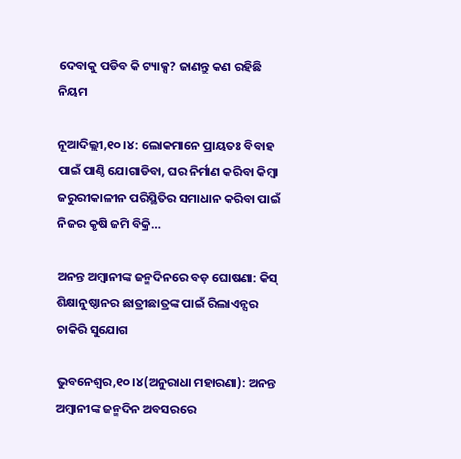ଦେବାକୁ ପଡିବ କି ଟ୍ୟାକ୍ସ? ଜାଣନ୍ତୁ କଣ ରହିଛି ନିୟମ

ନୂଆଦିଲ୍ଲୀ,୧୦।୪: ଲୋକମାନେ ପ୍ରାୟତଃ ବିବାହ ପାଇଁ ପାଣ୍ଠି ଯୋଗାଡିବା, ଘର ନିର୍ମାଣ କରିବା କିମ୍ବା ଜରୁରୀକାଳୀନ ପରିସ୍ଥିତିର ସମାଧାନ କରିବା ପାଇଁ ନିଜର କୃଷି ଜମି ବିକ୍ରି…

ଅନନ୍ତ ଅମ୍ବାନୀଙ୍କ ଜନ୍ମଦିନରେ ବଡ଼ ଘୋଷଣା: କିସ୍‌ ଶିକ୍ଷାନୁଷ୍ଠାନର ଛାତ୍ରୀଛାତ୍ରଙ୍କ ପାଇଁ ରିଲାଏନ୍ସର ଚାକିରି ସୁଯୋଗ

ଭୁବନେଶ୍ୱର,୧୦।୪(ଅନୁରାଧା ମହାରଣା): ଅନନ୍ତ ଅମ୍ବାନୀଙ୍କ ଜନ୍ମଦିନ ଅବସରରେ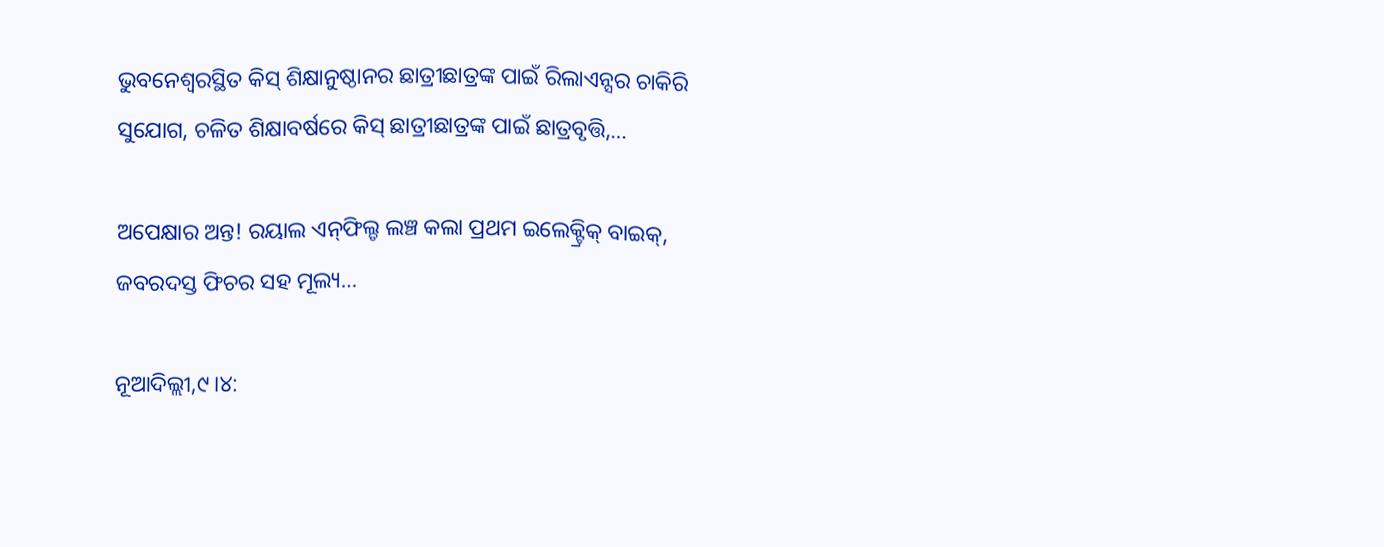ଭୁବନେଶ୍ୱରସ୍ଥିତ କିସ୍‌ ଶିକ୍ଷାନୁଷ୍ଠାନର ଛାତ୍ରୀଛାତ୍ରଙ୍କ ପାଇଁ ରିଲାଏନ୍ସର ଚାକିରି ସୁଯୋଗ, ଚଳିତ ଶିକ୍ଷାବର୍ଷରେ କିସ୍‌ ଛାତ୍ରୀଛାତ୍ରଙ୍କ ପାଇଁ ଛାତ୍ରବୃତ୍ତି,…

ଅପେକ୍ଷାର ଅନ୍ତ! ରୟାଲ ଏନ୍‌ଫିଲ୍ଡ ଲଞ୍ଚ କଲା ପ୍ରଥମ ଇଲେକ୍ଟ୍ରିକ୍‌ ବାଇକ୍‌, ଜବରଦସ୍ତ ଫିଚର ସହ ମୂଲ୍ୟ…

ନୂଆଦିଲ୍ଲୀ,୯।୪: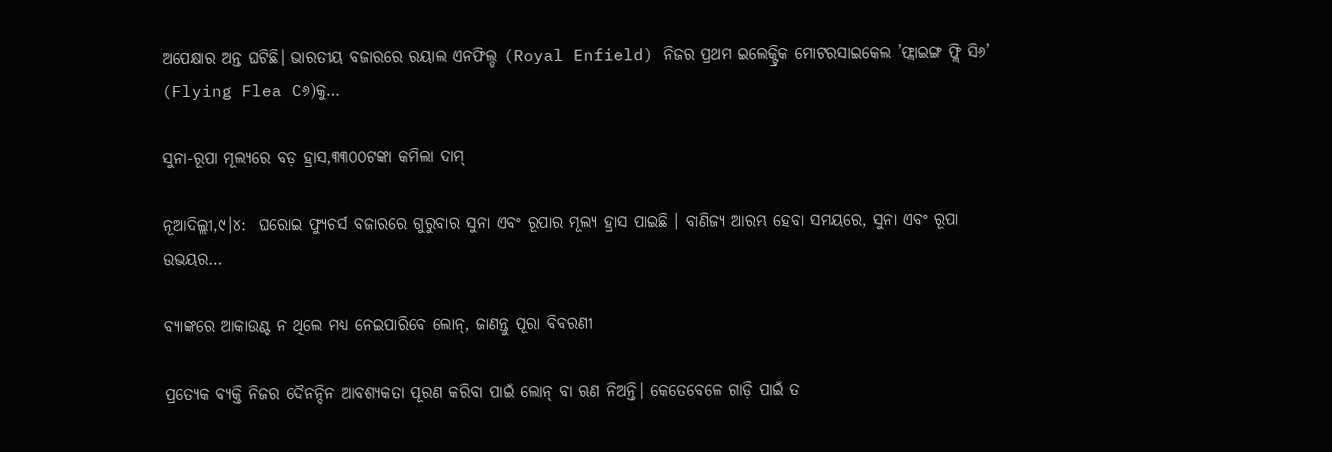ଅପେକ୍ଷାର ଅନ୍ତ ଘଟିଛି। ଭାରତୀୟ ବଜାରରେ ରୟାଲ ଏନଫିଲ୍ଡ (Royal Enfield) ନିଜର ପ୍ରଥମ ଇଲେକ୍ଟ୍ରିକ ମୋଟରସାଇକେଲ ’ଫ୍ଲାଇଙ୍ଗ ଫ୍ଲି ସି୬’ (Flying Flea C୬)କୁ…

ସୁନା-ରୂପା ମୂଲ୍ୟରେ ବଡ଼ ହ୍ରାସ,୩୩୦୦ଟଙ୍କା କମିଲା ଦାମ୍

ନୂଆଦିଲ୍ଲୀ,୯।୪:  ଘରୋଇ ଫ୍ୟୁଚର୍ସ ବଜାରରେ ଗୁରୁବାର ସୁନା ଏବଂ ରୂପାର ମୂଲ୍ୟ ହ୍ରାସ ପାଇଛି । ବାଣିଜ୍ୟ ଆରମ୍ଭ ହେବା ସମୟରେ, ସୁନା ଏବଂ ରୂପା ଉଭୟର…

ବ୍ୟାଙ୍କରେ ଆକାଉଣ୍ଟ ନ ଥିଲେ ମଧ୍ୟ ନେଇପାରିବେ ଲୋନ୍‌, ଜାଣନ୍ତୁ ପୂରା ବିବରଣୀ

ପ୍ରତ୍ୟେକ ବ୍ୟକ୍ତି ନିଜର ଦୈନନ୍ଦିନ ଆବଶ୍ୟକତା ପୂରଣ କରିବା ପାଇଁ ଲୋନ୍‌ ବା ଋଣ ନିଅନ୍ତି। କେତେବେଳେ ଗାଡ଼ି ପାଇଁ ତ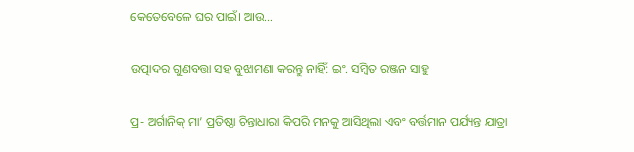କେତେବେଳେ ଘର ପାଇଁ। ଆଉ…

ଉତ୍ପାଦର ଗୁଣବତ୍ତା ସହ ବୁଝାମଣା କରନ୍ତୁ ନାହିଁ: ଇଂ. ସମ୍ୱିତ ରଞ୍ଜନ ସାହୁ

ପ୍ର- ଅର୍ଗାନିକ୍‌ ମା’ ପ୍ରତିଷ୍ଠା ଚିନ୍ତାଧାରା କିପରି ମନକୁ ଆସିଥିଲା ଏବଂ ବର୍ତ୍ତମାନ ପର୍ଯ୍ୟନ୍ତ ଯାତ୍ରା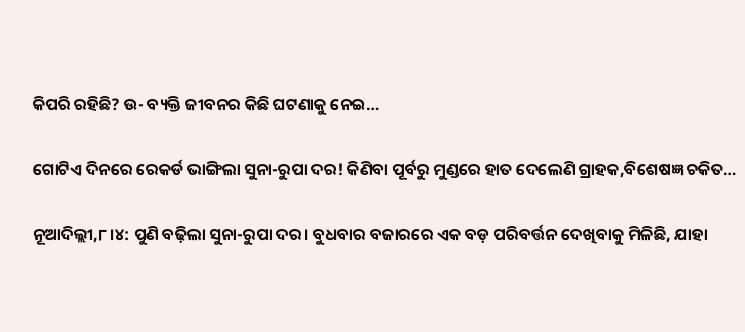କିପରି ରହିଛି? ଉ- ବ୍ୟକ୍ତି ଜୀବନର କିଛି ଘଟଣାକୁ ନେଇ…

ଗୋଟିଏ ଦିନରେ ରେକର୍ଡ ଭାଙ୍ଗିଲା ସୁନା-ରୁପା ଦର! କିଣିବା ପୂର୍ବରୁ ମୁଣ୍ଡରେ ହାତ ଦେଲେଣି ଗ୍ରାହକ,ବିଶେଷଜ୍ଞ ଚକିତ…

ନୂଆଦିଲ୍ଲୀ,୮।୪: ପୁଣି ବଢ଼ିଲା ସୁନା-ରୁପା ଦର। ବୁଧବାର ବଜାରରେ ଏକ ବଡ଼ ପରିବର୍ତ୍ତନ ଦେଖିବାକୁ ମିଳିଛି, ଯାହା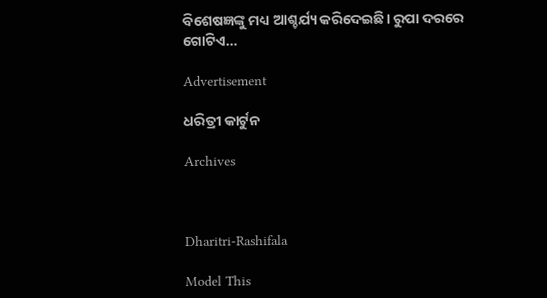ବିଶେଷଜ୍ଞଙ୍କୁ ମଧ୍ୟ ଆଶ୍ଚର୍ଯ୍ୟ କରିଦେଇଛି। ରୁପା ଦରରେ ଗୋଟିଏ…

Advertisement

ଧରିତ୍ରୀ କାର୍ଟୁନ

Archives



Dharitri-Rashifala

Model This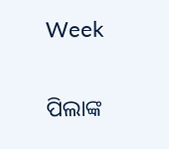Week

ପିଲାଙ୍କ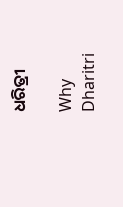ଧରିତ୍ରୀ

Why Dharitri